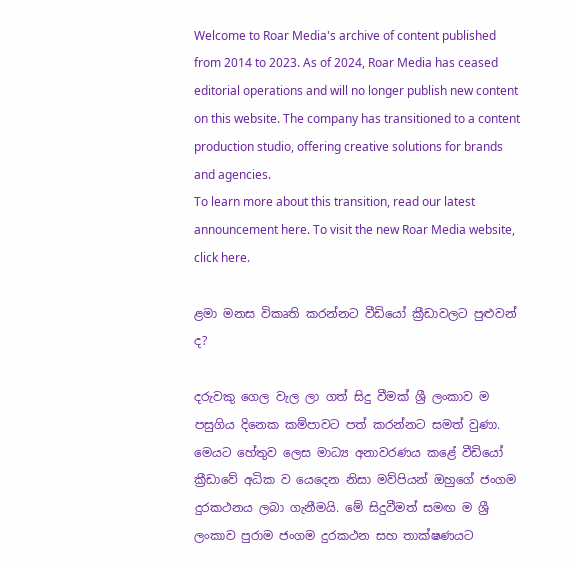Welcome to Roar Media's archive of content published from 2014 to 2023. As of 2024, Roar Media has ceased editorial operations and will no longer publish new content on this website. The company has transitioned to a content production studio, offering creative solutions for brands and agencies.
To learn more about this transition, read our latest announcement here. To visit the new Roar Media website, click here.

ළමා මනස විකෘති කරන්නට වීඩියෝ ක්‍රීඩාවලට පුළුවන් ද?

දරුවකු ගෙල වැල ලා ගත් සිදු වීමක් ශ්‍රී ලංකාව ම පසුගිය දිනෙක කම්පාවට පත් කරන්නට සමත් වුණා. මෙයට හේතුව ලෙස මාධ්‍ය අනාවරණය කළේ වීඩියෝ ක්‍රීඩාවේ අධික ව යෙදෙන නිසා මව්පියන් ඔහුගේ ජංගම දුරකථනය ලබා ගැනීමයි. මේ සිදුවීමත් සමඟ ම ශ්‍රී ලංකාව පුරාම ජංගම දුරකථන සහ තාක්ෂණයට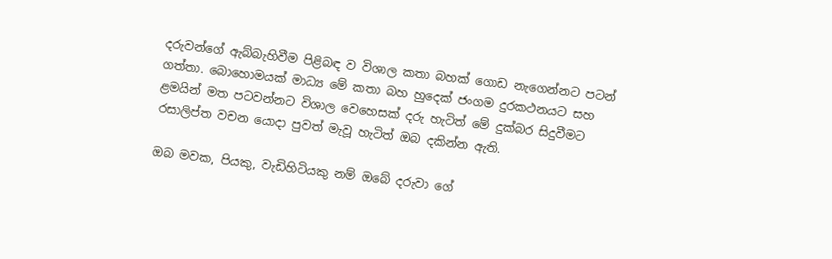දරුවන්ගේ ඇබ්බැහිවීම පිළිබඳ ව විශාල කතා බහක් ගොඩ නැගෙන්නට පටන් ගත්තා. බොහොමයක් මාධ්‍ය මේ කතා බහ හුදෙක් ජංගම දුරකථනයට සහ ළමයින් මත පටවන්නට විශාල වෙහෙසක් දරු හැටිත් මේ දුක්බර සිදුවීමට රසාලිප්ත වචන යොදා පුවත් මැවූ හැටිත් ඔබ දකින්න ඇති.

ඔබ මවක, පියකු, වැඩිහිටියකු නම් ඔබේ දරුවා ගේ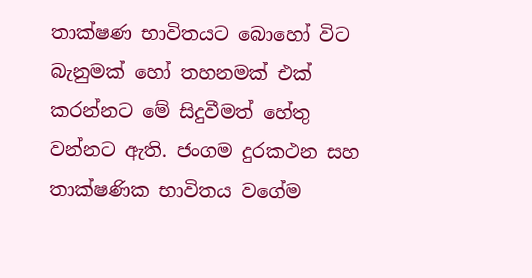තාක්ෂණ භාවිතයට බොහෝ විට බැනුමක් හෝ තහනමක් එක් කරන්නට මේ සිදුවීමත් හේතු වන්නට ඇති. ජංගම දුරකථන සහ තාක්ෂණික භාවිතය වගේම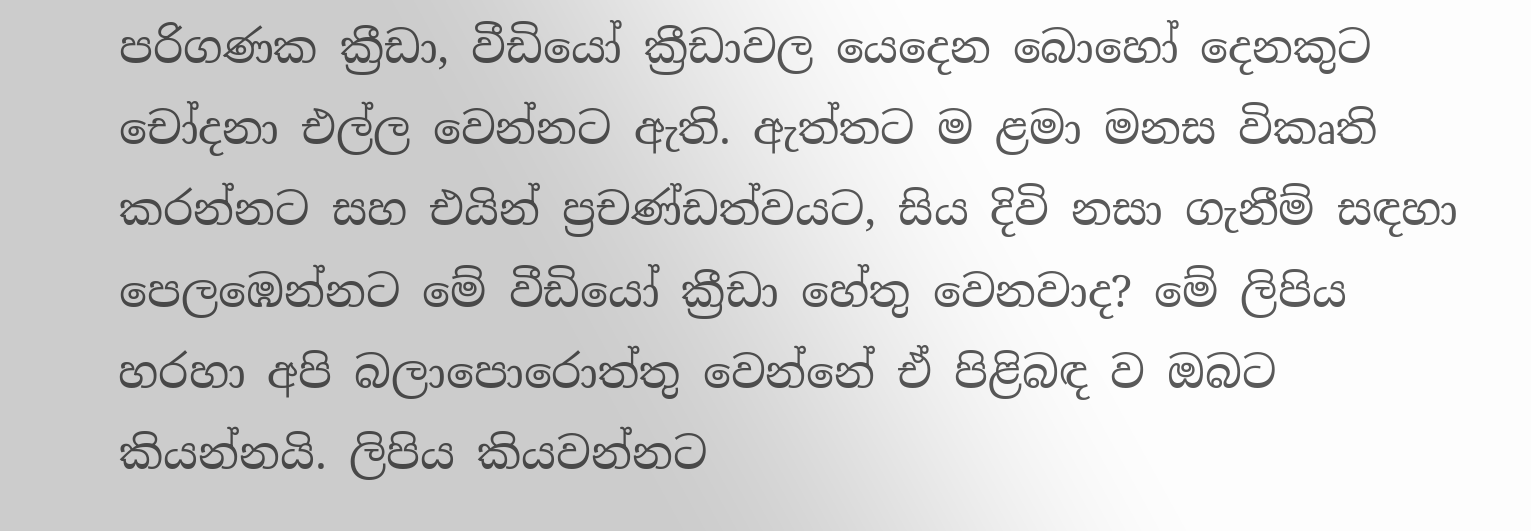පරිගණක ක්‍රීඩා, වීඩියෝ ක්‍රීඩාවල යෙදෙන බොහෝ දෙනකුට චෝදනා එල්ල වෙන්නට ඇති. ඇත්තට ම ළමා මනස විකෘති කරන්නට සහ එයින් ප්‍රචණ්ඩත්වයට, සිය දිවි නසා ගැනීම් සඳහා පෙලඹෙන්නට මේ වීඩියෝ ක්‍රීඩා හේතු වෙනවාද? මේ ලිපිය හරහා අපි බලාපොරොත්තු වෙන්නේ ඒ පිළිබඳ ව ඔබට කියන්නයි. ලිපිය කියවන්නට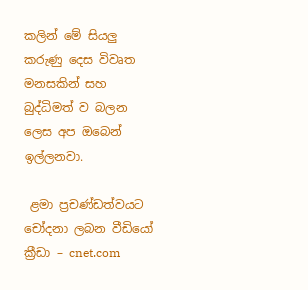කලින් මේ සියලු කරුණු දෙස විවෘත මනසකින් සහ බුද්ධිමත් ව බලන ලෙස අප ඔබෙන් ඉල්ලනවා.

 ළමා ප්‍රචණ්ඩත්වයට චෝදනා ලබන වීඩියෝ ක්‍රීඩා – cnet.com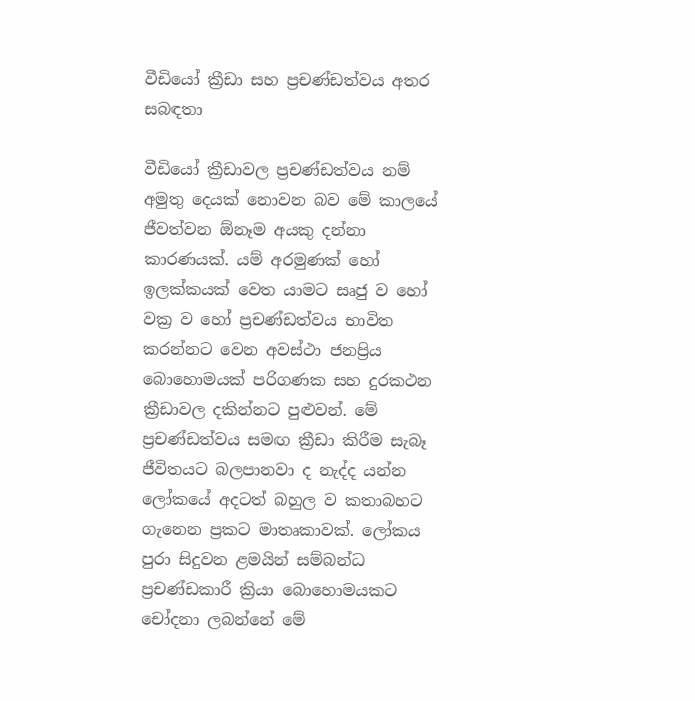වීඩියෝ ක්‍රීඩා සහ ප්‍රචණ්ඩත්වය අතර සබඳතා

වීඩියෝ ක්‍රීඩාවල ප්‍රචණ්ඩත්වය නම් අමුතු දෙයක් නොවන බව මේ කාලයේ ජීවත්වන ඕනෑම අයකු දන්නා කාරණයක්. යම් අරමුණක් හෝ ඉලක්කයක් වෙත යාමට සෘජු ව හෝ වක්‍ර ව හෝ ප්‍රචණ්ඩත්වය භාවිත කරන්නට වෙන අවස්ථා ජනප්‍රිය බොහොමයක් පරිගණක සහ දුරකථන ක්‍රීඩාවල දකින්නට පුළුවන්. මේ ප්‍රචණ්ඩත්වය සමඟ ක්‍රීඩා කිරීම සැබෑ ජීවිතයට බලපානවා ද නැද්ද යන්න ලෝකයේ අදටත් බහුල ව කතාබහට ගැනෙන ප්‍රකට මාතෘකාවක්. ලෝකය පුරා සිදුවන ළමයින් සම්බන්ධ ප්‍රචණ්ඩකාරී ක්‍රියා බොහොමයකට චෝදනා ලබන්නේ මේ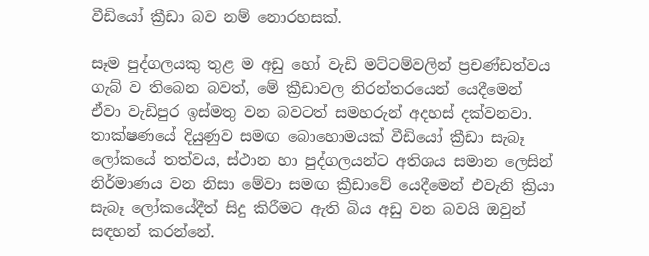වීඩියෝ ක්‍රීඩා බව නම් නොරහසක්.

සෑම පුද්ගලයකු තුළ ම අඩු හෝ වැඩි මට්ටම්වලින් ප්‍රචණ්ඩත්වය ගැබ් ව තිබෙන බවත්, මේ ක්‍රීඩාවල නිරන්තරයෙන් යෙදීමෙන් ඒවා වැඩිපුර ඉස්මතු වන බවටත් සමහරුන් අදහස් දක්වනවා. තාක්ෂණයේ දියුණුව සමඟ බොහොමයක් වීඩියෝ ක්‍රීඩා සැබෑ ලෝකයේ තත්වය, ස්ථාන හා පුද්ගලයන්ට අතිශය සමාන ලෙසින් නිර්මාණය වන නිසා මේවා සමඟ ක්‍රීඩාවේ යෙදීමෙන් එවැනි ක්‍රියා සැබෑ ලෝකයේදීත් සිදු කිරීමට ඇති බිය අඩු වන බවයි ඔවුන් සඳහන් කරන්නේ.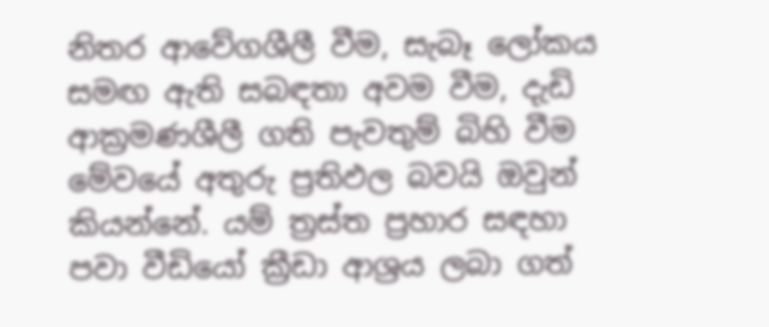නිතර ආවේගශීලී වීම, සැබෑ ලෝකය සමඟ ඇති සබඳතා අවම වීම, දැඩි ආක්‍රමණශීලී ගති පැවතුම් බිහි වීම මේවයේ අතුරු ප්‍රතිඵල බවයි ඔවුන් කියන්නේ. යම් ත්‍රස්ත ප්‍රහාර සඳහා පවා වීඩියෝ ක්‍රීඩා ආශ්‍රය ලබා ගත්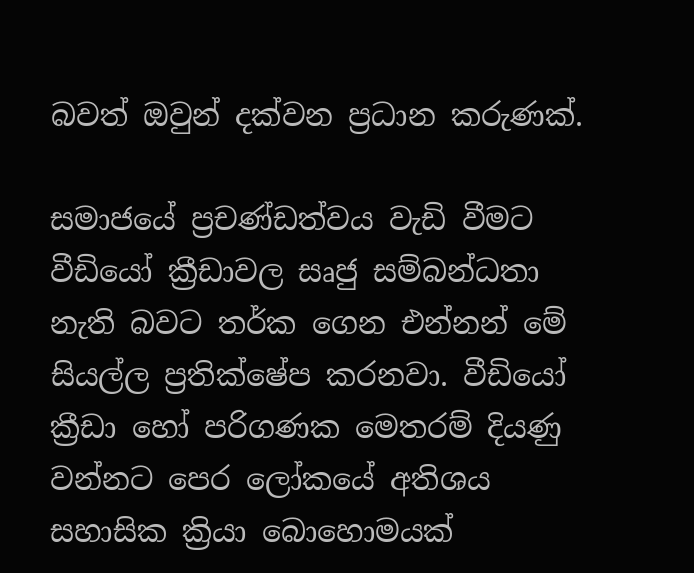බවත් ඔවුන් දක්වන ප්‍රධාන කරුණක්.

සමාජයේ ප්‍රචණ්ඩත්වය වැඩි වීමට වීඩියෝ ක්‍රීඩාවල සෘජු සම්බන්ධතා නැති බවට තර්ක ගෙන එන්නන් මේ සියල්ල ප්‍රතික්ෂේප කරනවා. වීඩියෝ ක්‍රීඩා හෝ පරිගණක මෙතරම් දියණු වන්නට පෙර ලෝකයේ අතිශය සහාසික ක්‍රියා බොහොමයක්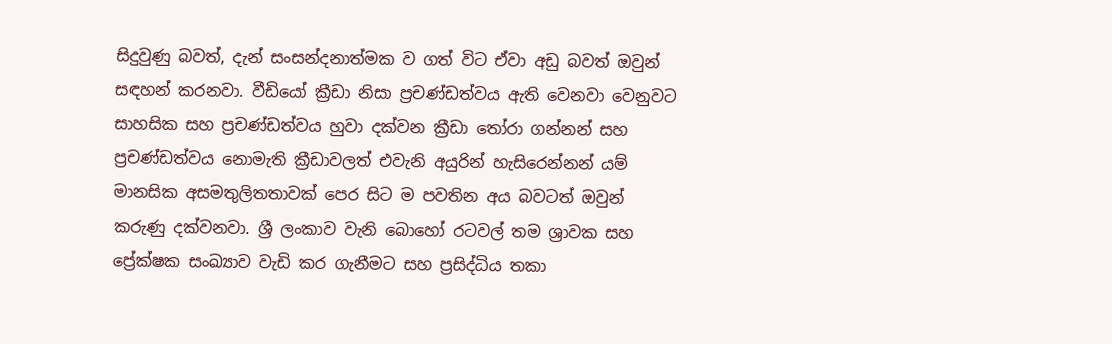සිදුවුණු බවත්, දැන් සංසන්දනාත්මක ව ගත් විට ඒවා අඩු බවත් ඔවුන් සඳහන් කරනවා. වීඩියෝ ක්‍රීඩා නිසා ප්‍රචණ්ඩත්වය ඇති වෙනවා වෙනුවට සාහසික සහ ප්‍රචණ්ඩත්වය හුවා දක්වන ක්‍රීඩා තෝරා ගන්නන් සහ ප්‍රචණ්ඩත්වය නොමැති ක්‍රීඩාවලත් එවැනි අයුරින් හැසිරෙන්නන් යම් මානසික අසමතුලිතතාවක් පෙර සිට ම පවතින අය බවටත් ඔවුන් කරුණු දක්වනවා. ශ්‍රී ලංකාව වැනි බොහෝ රටවල් තම ශ්‍රාවක සහ ප්‍රේක්ෂක සංඛ්‍යාව වැඩි කර ගැනීමට සහ ප්‍රසිද්ධිය තකා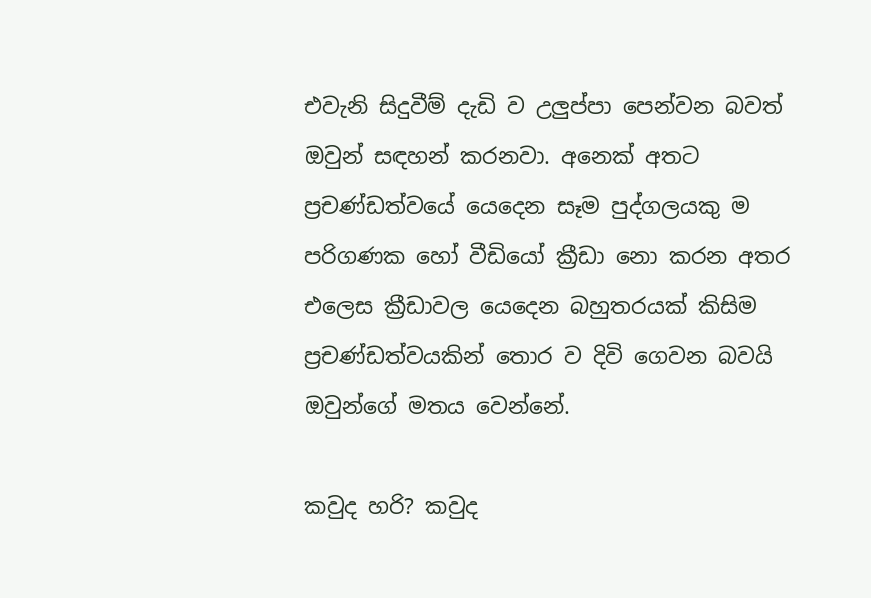එවැනි සිදුවීම් දැඩි ව උලුප්පා පෙන්වන බවත් ඔවුන් සඳහන් කරනවා. අනෙක් අතට ප්‍රචණ්ඩත්වයේ යෙදෙන සෑම පුද්ගලයකු ම පරිගණක හෝ වීඩියෝ ක්‍රීඩා නො කරන අතර එලෙස ක්‍රීඩාවල යෙදෙන බහුතරයක් කිසිම ප්‍රචණ්ඩත්වයකින් තොර ව දිවි ගෙවන බවයි ඔවුන්ගේ මතය වෙන්නේ.

කවුද හරි? කවුද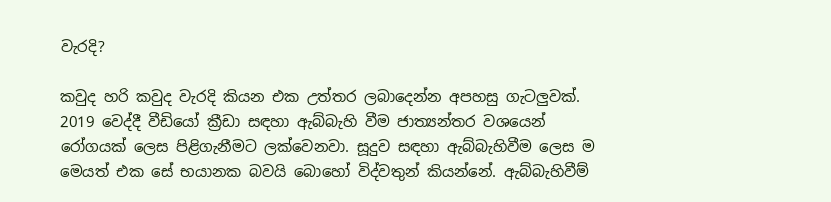වැරදි?

කවුද හරි කවුද වැරදි කියන එක උත්තර ලබාදෙන්න අපහසු ගැටලුවක්. 2019 වෙද්දී වීඩියෝ ක්‍රීඩා සඳහා ඇබ්බැහි වීම ජාත්‍යන්තර වශයෙන් රෝගයක් ලෙස පිළිගැනීමට ලක්වෙනවා. සූදුව සඳහා ඇබ්බැහිවීම ලෙස ම මෙයත් එක සේ භයානක බවයි බොහෝ විද්වතුන් කියන්නේ. ඇබ්බැහිවීම්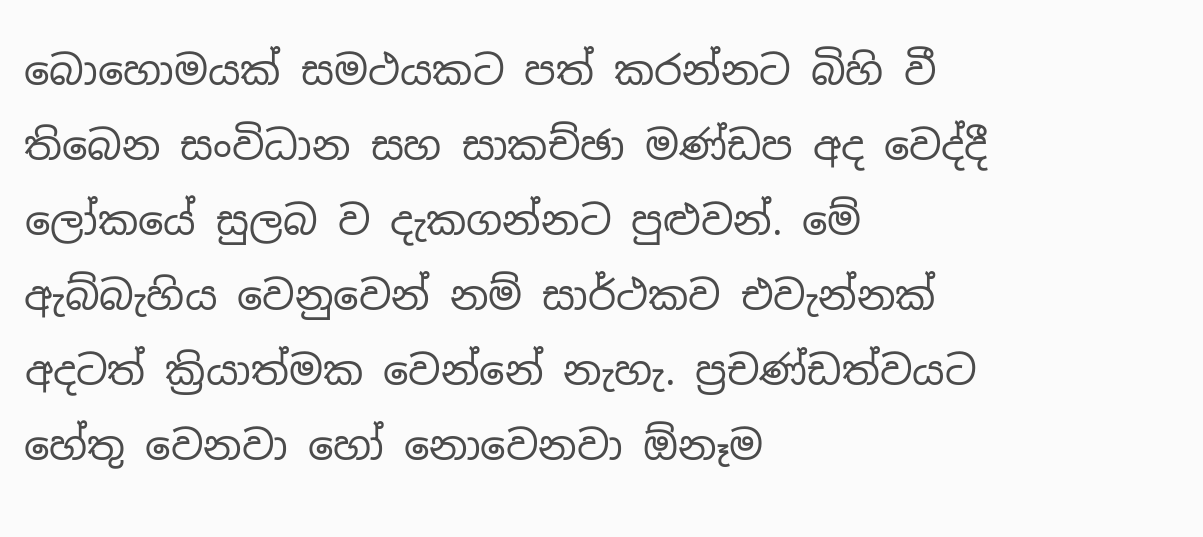බොහොමයක් සමථයකට පත් කරන්නට බිහි වී තිබෙන සංවිධාන සහ සාකච්ඡා මණ්ඩප අද වෙද්දී ලෝකයේ සුලබ ව දැකගන්නට පුළුවන්. මේ ඇබ්බැහිය වෙනුවෙන් නම් සාර්ථකව එවැන්නක් අදටත් ක්‍රියාත්මක වෙන්නේ නැහැ. ප්‍රචණ්ඩත්වයට හේතු වෙනවා හෝ නොවෙනවා ඕනෑම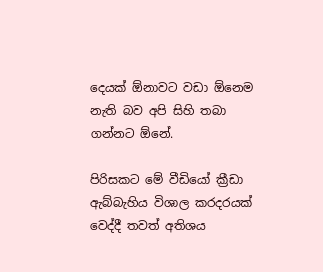දෙයක් ඕනාවට වඩා ඕනෙම නැති බව අපි සිහි තබා ගන්නට ඕනේ.

පිරිසකට මේ වීඩියෝ ක්‍රීඩා ඇබ්බැහිය විශාල කරදරයක් වෙද්දී තවත් අතිශය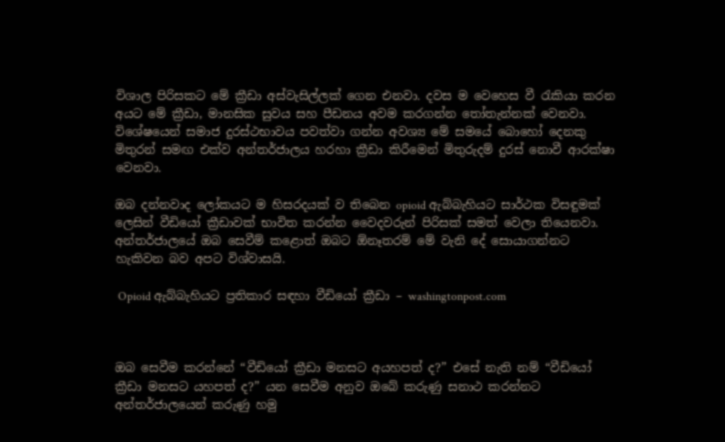විශාල පිරිසකට මේ ක්‍රීඩා අස්වැසිල්ලක් ගෙන එනවා. දවස ම වෙහෙස වී රැකියා කරන අයට මේ ක්‍රීඩා, මානසික සුවය සහ පීඩනය අවම කරගන්න තෝතැන්නක් වෙනවා. විශේෂයෙන් සමාජ දුරස්ථභාවය පවත්වා ගන්න අවශ්‍ය මේ සමයේ බොහෝ දෙනකු මිතුරන් සමඟ එක්ව අන්තර්ජාලය හරහා ක්‍රීඩා කිරීමෙන් මිතුරුදම් දුරස් නොවී ආරක්ෂා වෙනවා.

ඔබ දන්නවාද ලෝකයට ම හිසරදයක් ව තිබෙන opioid ඇබ්බැහියට සාර්ථක විසඳුමක් ලෙසින් වීඩියෝ ක්‍රීඩාවක් භාවිත කරන්න වෛදවරුන් පිරිසක් සමත් වෙලා තියෙනවා. අන්තර්ජාලයේ ඔබ සෙවීම් කළොත් ඔබට ඕනෑතරම් මේ වැනි දේ සොයාගන්නට හැකිවන බව අපට විශ්වාසයි.

 Opioid ඇබ්බැහියට ප්‍රතිකාර සඳහා වීඩියෝ ක්‍රීඩා – washingtonpost.com



ඔබ සෙවීම කරන්නේ “වීඩියෝ ක්‍රීඩා මනසට අයහපත් ද?” එසේ නැති නම් “වීඩියෝ ක්‍රීඩා මනසට යහපත් ද?” යන සෙවීම අනුව ඔබේ කරුණු සනාථ කරන්නට අන්තර්ජාලයෙන් කරුණු හමු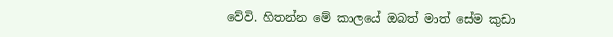වේවි. හිතන්න මේ කාලයේ ඔබත් මාත් සේම කුඩා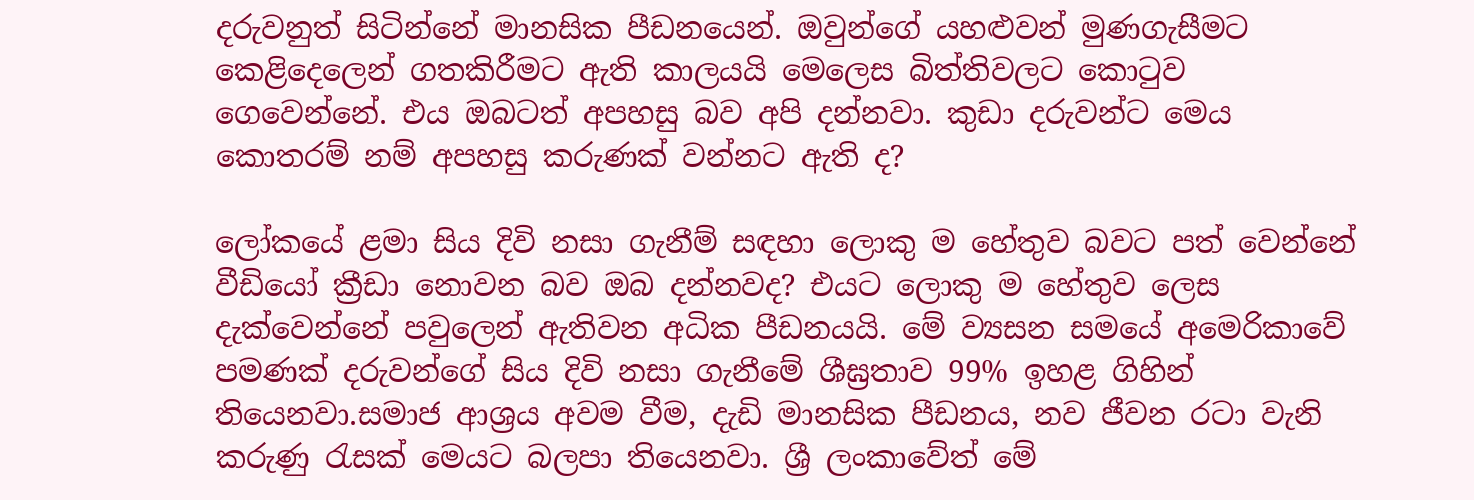දරුවනුත් සිටින්නේ මානසික පීඩනයෙන්. ඔවුන්ගේ යහළුවන් මුණගැසීමට කෙළිදෙලෙන් ගතකිරීමට ඇති කාලයයි මෙලෙස බිත්තිවලට කොටුව ගෙවෙන්නේ. එය ඔබටත් අපහසු බව අපි දන්නවා. කුඩා දරුවන්ට මෙය කොතරම් නම් අපහසු කරුණක් වන්නට ඇති ද?

ලෝකයේ ළමා සිය දිවි නසා ගැනීම් සඳහා ලොකු ම හේතුව බවට පත් වෙන්නේ වීඩියෝ ක්‍රීඩා නොවන බව ඔබ දන්නවද? එයට ලොකු ම හේතුව ලෙස දැක්වෙන්නේ පවුලෙන් ඇතිවන අධික පීඩනයයි. මේ ව්‍යසන සමයේ අමෙරිකාවේ පමණක් දරුවන්ගේ සිය දිවි නසා ගැනීමේ ශීඝ්‍රතාව 99% ඉහළ ගිහින් තියෙනවා.සමාජ ආශ්‍රය අවම වීම, දැඩි මානසික පීඩනය, නව ජීවන රටා වැනි කරුණු රැසක් මෙයට බලපා තියෙනවා. ශ්‍රී ලංකාවේත් මේ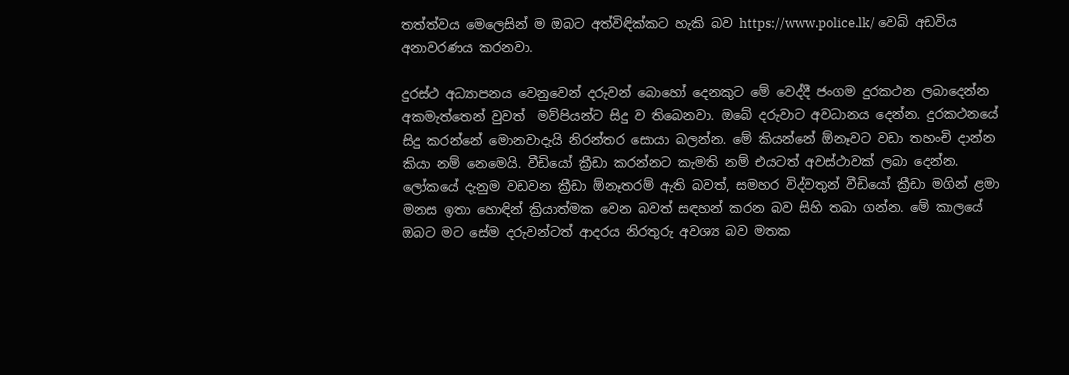තත්ත්වය මෙලෙසින් ම ඔබට අත්විඳික්කට හැකි බව https://www.police.lk/ වෙබ් අඩවිය අනාවරණය කරනවා.

දුරස්ථ අධ්‍යාපනය වෙනුවෙන් දරුවන් බොහෝ දෙනකුට මේ වෙද්දී ජංගම දුරකථන ලබාදෙන්න අකමැත්තෙන් වුවත්  මව්පියන්ට සිදු ව තිබෙනවා. ඔබේ දරුවාට අවධානය දෙන්න. දුරකථනයේ සිදු කරන්නේ මොනවාදැයි නිරන්තර සොයා බලන්න. මේ කියන්නේ ඕනෑවට වඩා තහංචි දාන්න කියා නම් නෙමෙයි. වීඩියෝ ක්‍රීඩා කරන්නට කැමති නම් එයටත් අවස්ථාවක් ලබා දෙන්න. ලෝකයේ දැනුම වඩවන ක්‍රීඩා ඕනෑතරම් ඇති බවත්, සමහර විද්වතුන් වීඩියෝ ක්‍රීඩා මගින් ළමා මනස ඉතා හොඳින් ක්‍රියාත්මක වෙන බවත් සඳහන් කරන බව සිහි තබා ගන්න. මේ කාලයේ ඔබට මට සේම දරුවන්ටත් ආදරය නිරතුරු අවශ්‍ය බව මතක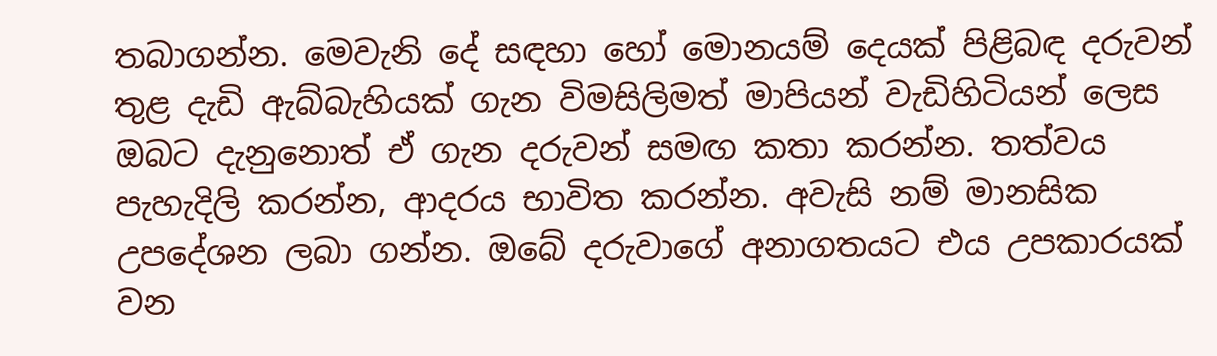තබාගන්න. මෙවැනි දේ සඳහා හෝ මොනයම් දෙයක් පිළිබඳ දරුවන් තුළ දැඩි ඇබ්බැහියක් ගැන විමසිලිමත් මාපියන් වැඩිහිටියන් ලෙස ඔබට දැනුනොත් ඒ ගැන දරුවන් සමඟ කතා කරන්න. තත්වය පැහැදිලි කරන්න, ආදරය භාවිත කරන්න. අවැසි නම් මානසික උපදේශන ලබා ගන්න. ඔබේ දරුවාගේ අනාගතයට එය උපකාරයක් වන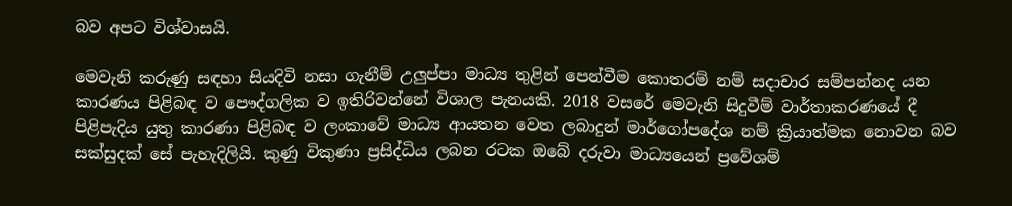බව අපට විශ්වාසයි.

මෙවැනි කරුණු සඳහා සියදිවි නසා ගැනීම් උලුප්පා මාධ්‍ය තුළින් පෙන්වීම කොතරම් නම් සදාචාර සම්පන්නද යන කාරණය පිළිබඳ ව පෞද්ගලික ව ඉතිරිවන්නේ විශාල පැනයකි. 2018 වසරේ මෙවැනි සිදුවීම් වාර්තාකරණයේ දී පිළිපැදිය යුතු කාරණා පිළිබඳ ව ලංකාවේ මාධ්‍ය ආයතන වෙත ලබාදුන් මාර්ගෝපදේශ නම් ක්‍රියාත්මක නොවන බව සක්සුදක් සේ පැහැදිලියි. කුණු විකුණා ප්‍රසිද්ධිය ලබන රටක ඔබේ දරුවා මාධ්‍යයෙන් ප්‍රවේශම්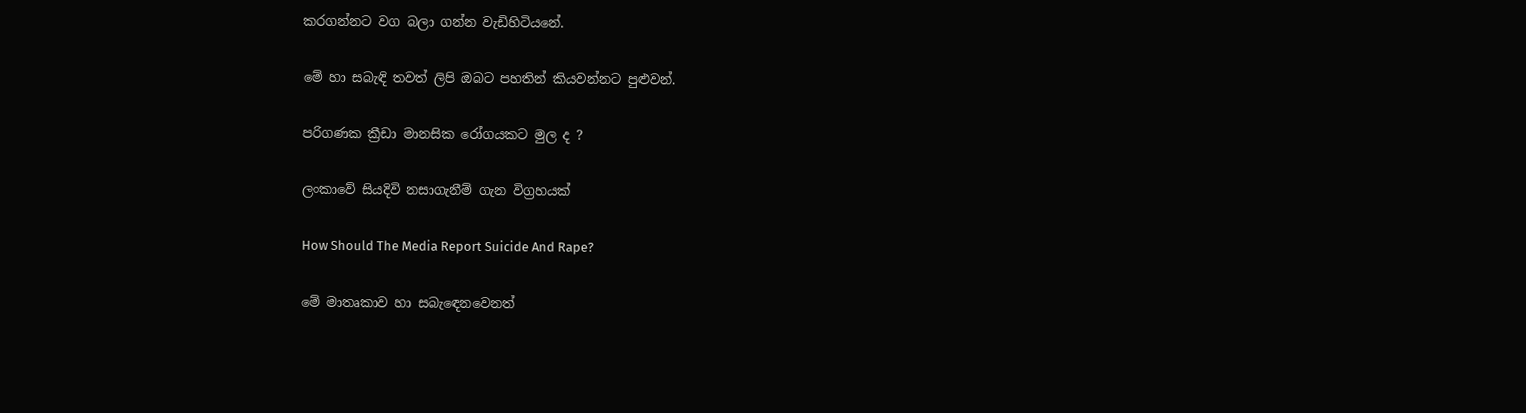කරගන්නට වග බලා ගන්න වැඩිහිටියනේ.

මේ හා සබැඳි තවත් ලිපි ඔබට පහතින් කියවන්නට පුළුවන්.

පරිගණක ක්‍රීඩා මානසික රෝගයකට මුල ද ?

ලංකාවේ සියදිවි නසාගැනීම් ගැන විග්‍රහයක්

How Should The Media Report Suicide And Rape?

මේ මාතෘකාව හා සබැඳෙනවෙනත්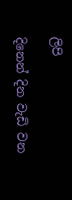ලිපි

දිනෙන් දින වැඩි වන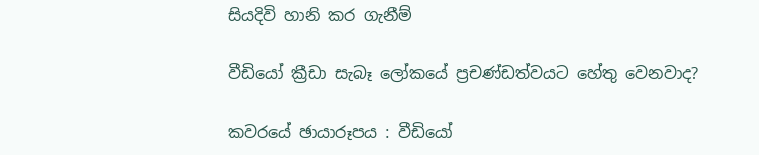සියදිවි හානි කර ගැනීම්

වීඩියෝ ක්‍රීඩා සැබෑ ලෝකයේ ප්‍රචණ්ඩත්වයට හේතු වෙනවාද?

කවරයේ ඡායාරූපය : වීඩියෝ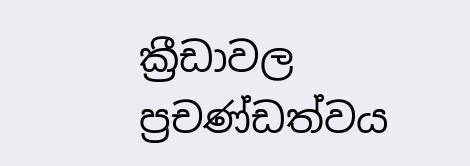ක්‍රීඩාවල ප්‍රචණ්ඩත්වය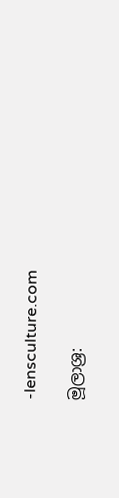-lensculture.com

මූලාශ්‍ර: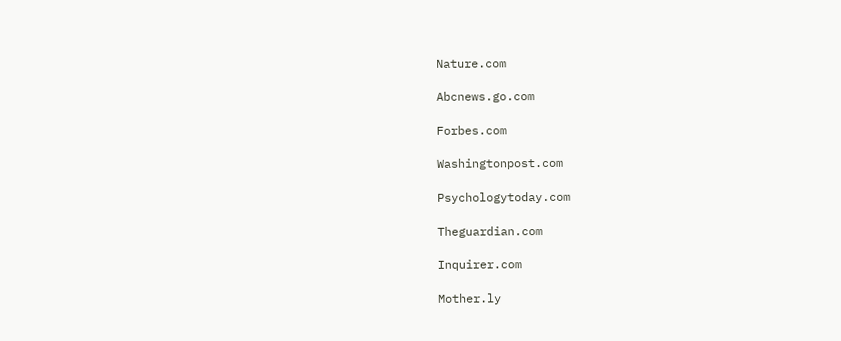Nature.com

Abcnews.go.com

Forbes.com

Washingtonpost.com

Psychologytoday.com

Theguardian.com

Inquirer.com

Mother.ly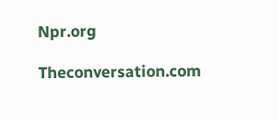Npr.org

Theconversation.com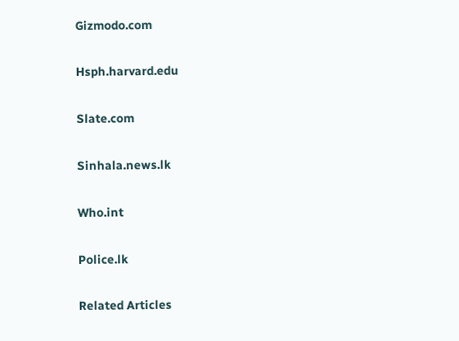Gizmodo.com

Hsph.harvard.edu

Slate.com

Sinhala.news.lk

Who.int

Police.lk

Related Articles